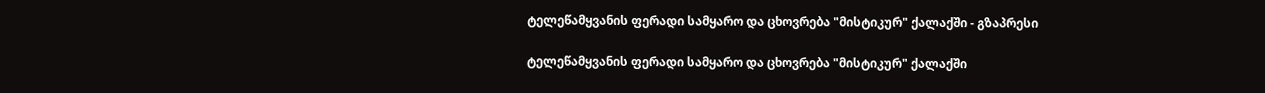ტელეწამყვანის ფერადი სამყარო და ცხოვრება "მისტიკურ" ქალაქში - გზაპრესი

ტელეწამყვანის ფერადი სამყარო და ცხოვრება "მისტიკურ" ქალაქში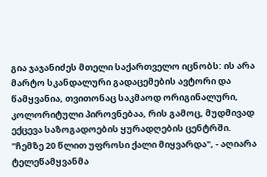გია ჯაჯანიძეს მთელი საქართველო იცნობს: ის არა მარტო სკანდალური გადაცემების ავტორი და წამყვანია, თვითონაც საკმაოდ ორიგინალური, კოლორიტული პიროვნებაა, რის გამოც, მუდმივად ექცევა საზოგადოების ყურადღების ცენტრში. "ჩემზე 20 წლით უფროსი ქალი მიყვარდა", - აღიარა ტელეწამყვანმა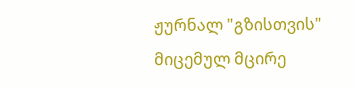ჟურნალ "გზისთვის" მიცემულ მცირე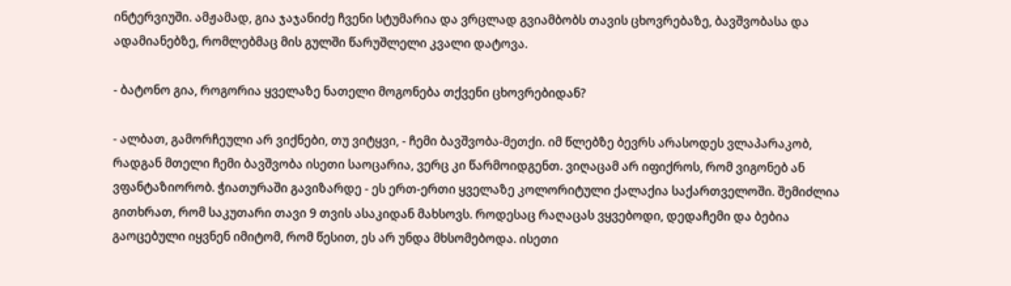ინტერვიუში. ამჟამად, გია ჯაჯანიძე ჩვენი სტუმარია და ვრცლად გვიამბობს თავის ცხოვრებაზე, ბავშვობასა და ადამიანებზე, რომლებმაც მის გულში წარუშლელი კვალი დატოვა.

- ბატონო გია, როგორია ყველაზე ნათელი მოგონება თქვენი ცხოვრებიდან?

- ალბათ, გამორჩეული არ ვიქნები, თუ ვიტყვი, - ჩემი ბავშვობა-მეთქი. იმ წლებზე ბევრს არასოდეს ვლაპარაკობ, რადგან მთელი ჩემი ბავშვობა ისეთი საოცარია, ვერც კი წარმოიდგენთ. ვიღაცამ არ იფიქროს, რომ ვიგონებ ან ვფანტაზიორობ. ჭიათურაში გავიზარდე - ეს ერთ-ერთი ყველაზე კოლორიტული ქალაქია საქართველოში. შემიძლია გითხრათ, რომ საკუთარი თავი 9 თვის ასაკიდან მახსოვს. როდესაც რაღაცას ვყვებოდი, დედაჩემი და ბებია გაოცებული იყვნენ იმიტომ, რომ წესით, ეს არ უნდა მხსომებოდა. ისეთი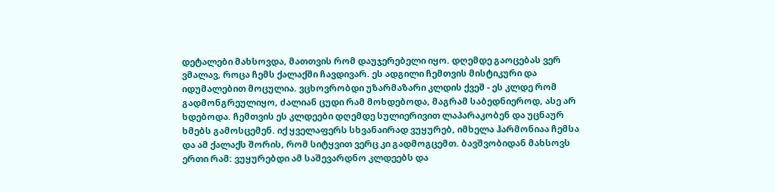დეტალები მახსოვდა, მათთვის რომ დაუჯერებელი იყო. დღემდე გაოცებას ვერ ვმალავ, როცა ჩემს ქალაქში ჩავდივარ. ეს ადგილი ჩემთვის მისტიკური და იდუმალებით მოცულია. ვცხოვრობდი უზარმაზარი კლდის ქვეშ - ეს კლდე რომ გადმონგრეულიყო, ძალიან ცუდი რამ მოხდებოდა, მაგრამ საბედნიეროდ, ასე არ ხდებოდა. ჩემთვის ეს კლდეები დღემდე სულიერივით ლაპარაკობენ და უცნაურ ხმებს გამოსცემენ. იქ ყველაფერს სხვანაირად ვუყურებ, იმხელა ჰარმონიაა ჩემსა და ამ ქალაქს შორის, რომ სიტყვით ვერც კი გადმოგცემთ. ბავშვობიდან მახსოვს ერთი რამ: ვუყურებდი ამ საშევარდნო კლდეებს და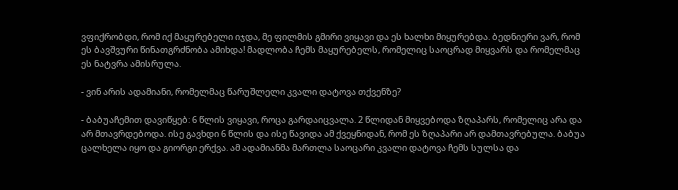ვფიქრობდი, რომ იქ მაყურებელი იჯდა, მე ფილმის გმირი ვიყავი და ეს ხალხი მიყურებდა. ბედნიერი ვარ, რომ ეს ბავშვური წინათგრძნობა ამიხდა! მადლობა ჩემს მაყურებელს, რომელიც საოცრად მიყვარს და რომელმაც ეს ნატვრა ამისრულა.

- ვინ არის ადამიანი, რომელმაც წარუშლელი კვალი დატოვა თქვენზე?

- ბაბუაჩემით დავიწყებ: 6 წლის ვიყავი, როცა გარდაიცვალა. 2 წლიდან მიყვებოდა ზღაპარს, რომელიც არა და არ მთავრდებოდა. ისე გავხდი 6 წლის და ისე წავიდა ამ ქვეყნიდან, რომ ეს ზღაპარი არ დამთავრებულა. ბაბუა ცალხელა იყო და გიორგი ერქვა. ამ ადამიანმა მართლა საოცარი კვალი დატოვა ჩემს სულსა და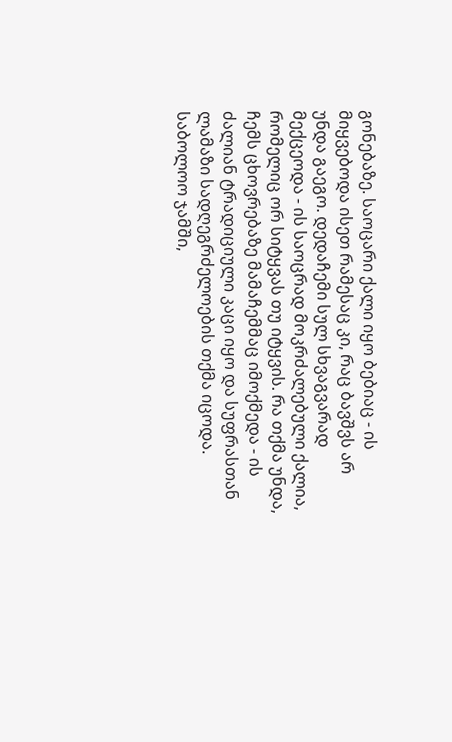გონებაზე. საოცარი ქალი იყო ბებიაც - ის მიყვებოდა ისეთ რამესაც კი, რაც ბავშვს არ უნდა გაეგო. დედაჩემი სულ სხვაგვარად მექცეოდა - ის საოცრად მოკრძალებული ქალია, რომელიც ორ სიტყვას თუ იტყვის. რა თქმა უნდა, ჩემს ცხოვრებაზე მამაჩემმაც იმოქმედა - ის ძალიან ტრადიციული კაცი იყო და სუფრასთან ლამაზი სადღეგრძელოების თქმა იცოდა. საბოლოო ჯამში,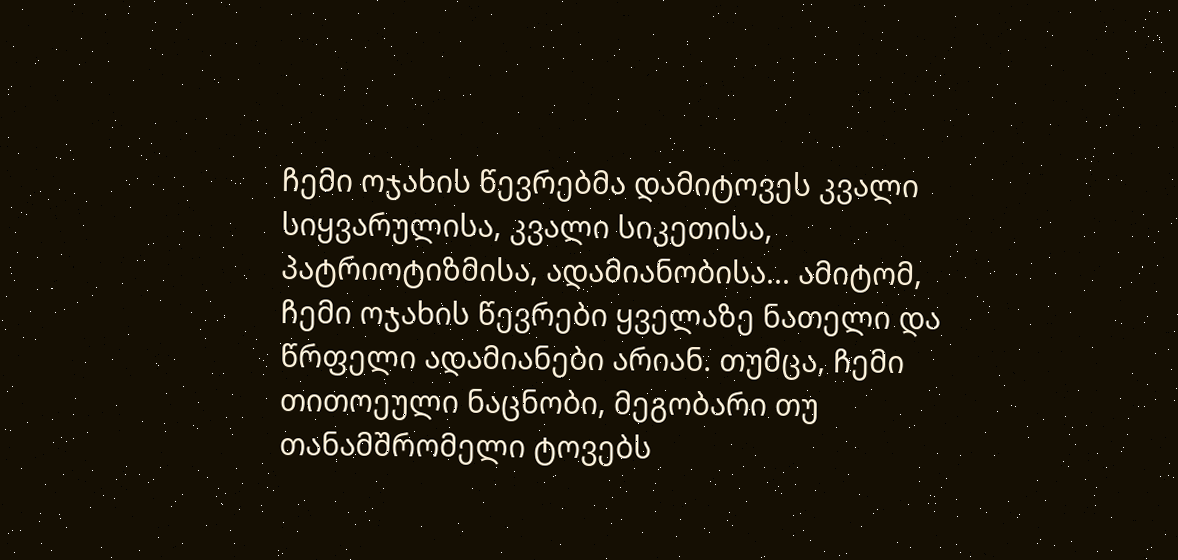ჩემი ოჯახის წევრებმა დამიტოვეს კვალი სიყვარულისა, კვალი სიკეთისა, პატრიოტიზმისა, ადამიანობისა... ამიტომ, ჩემი ოჯახის წევრები ყველაზე ნათელი და წრფელი ადამიანები არიან. თუმცა, ჩემი თითოეული ნაცნობი, მეგობარი თუ თანამშრომელი ტოვებს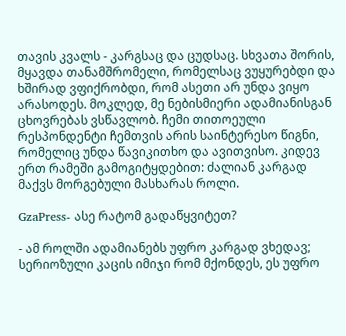თავის კვალს - კარგსაც და ცუდსაც. სხვათა შორის, მყავდა თანამშრომელი, რომელსაც ვუყურებდი და ხშირად ვფიქრობდი, რომ ასეთი არ უნდა ვიყო არასოდეს. მოკლედ, მე ნებისმიერი ადამიანისგან ცხოვრებას ვსწავლობ. ჩემი თითოეული რესპონდენტი ჩემთვის არის საინტერესო წიგნი, რომელიც უნდა წავიკითხო და ავითვისო. კიდევ ერთ რამეში გამოგიტყდებით: ძალიან კარგად მაქვს მორგებული მასხარას როლი.

GzaPress- ასე რატომ გადაწყვიტეთ?

- ამ როლში ადამიანებს უფრო კარგად ვხედავ; სერიოზული კაცის იმიჯი რომ მქონდეს, ეს უფრო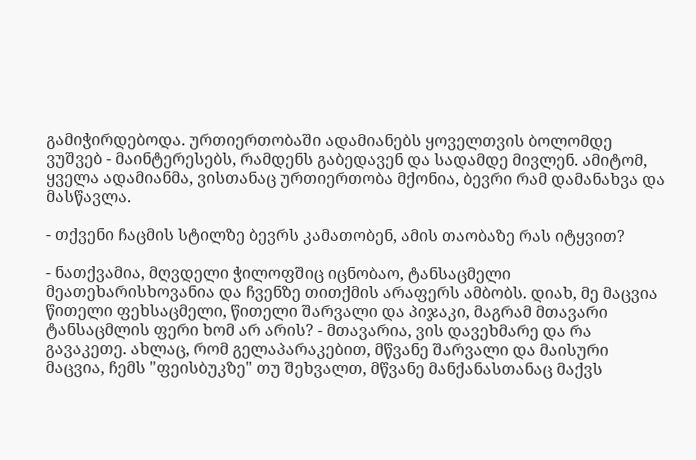გამიჭირდებოდა. ურთიერთობაში ადამიანებს ყოველთვის ბოლომდე ვუშვებ - მაინტერესებს, რამდენს გაბედავენ და სადამდე მივლენ. ამიტომ, ყველა ადამიანმა, ვისთანაც ურთიერთობა მქონია, ბევრი რამ დამანახვა და მასწავლა.

- თქვენი ჩაცმის სტილზე ბევრს კამათობენ, ამის თაობაზე რას იტყვით?

- ნათქვამია, მღვდელი ჭილოფშიც იცნობაო, ტანსაცმელი მეათეხარისხოვანია და ჩვენზე თითქმის არაფერს ამბობს. დიახ, მე მაცვია წითელი ფეხსაცმელი, წითელი შარვალი და პიჯაკი, მაგრამ მთავარი ტანსაცმლის ფერი ხომ არ არის? - მთავარია, ვის დავეხმარე და რა გავაკეთე. ახლაც, რომ გელაპარაკებით, მწვანე შარვალი და მაისური მაცვია, ჩემს "ფეისბუკზე" თუ შეხვალთ, მწვანე მანქანასთანაც მაქვს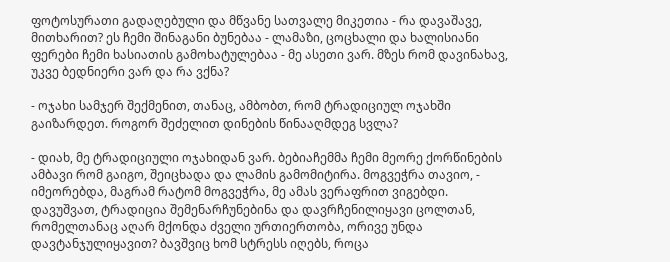ფოტოსურათი გადაღებული და მწვანე სათვალე მიკეთია - რა დავაშავე, მითხარით? ეს ჩემი შინაგანი ბუნებაა - ლამაზი, ცოცხალი და ხალისიანი ფერები ჩემი ხასიათის გამოხატულებაა - მე ასეთი ვარ. მზეს რომ დავინახავ, უკვე ბედნიერი ვარ და რა ვქნა?

- ოჯახი სამჯერ შექმენით, თანაც, ამბობთ, რომ ტრადიციულ ოჯახში გაიზარდეთ. როგორ შეძელით დინების წინააღმდეგ სვლა?

- დიახ, მე ტრადიციული ოჯახიდან ვარ. ბებიაჩემმა ჩემი მეორე ქორწინების ამბავი რომ გაიგო, შეიცხადა და ლამის გამომიტირა. მოგვეჭრა თავიო, - იმეორებდა, მაგრამ რატომ მოგვეჭრა, მე ამას ვერაფრით ვიგებდი. დავუშვათ, ტრადიცია შემენარჩუნებინა და დავრჩენილიყავი ცოლთან, რომელთანაც აღარ მქონდა ძველი ურთიერთობა, ორივე უნდა დავტანჯულიყავით? ბავშვიც ხომ სტრესს იღებს, როცა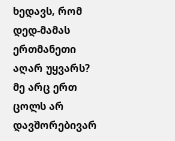ხედავს, რომ დედ-მამას ერთმანეთი აღარ უყვარს? მე არც ერთ ცოლს არ დავშორებივარ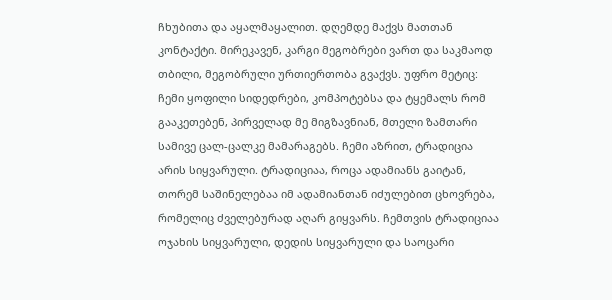ჩხუბითა და აყალმაყალით. დღემდე მაქვს მათთან კონტაქტი. მირეკავენ, კარგი მეგობრები ვართ და საკმაოდ თბილი, მეგობრული ურთიერთობა გვაქვს. უფრო მეტიც: ჩემი ყოფილი სიდედრები, კომპოტებსა და ტყემალს რომ გააკეთებენ, პირველად მე მიგზავნიან, მთელი ზამთარი სამივე ცალ-ცალკე მამარაგებს. ჩემი აზრით, ტრადიცია არის სიყვარული. ტრადიციაა, როცა ადამიანს გაიტან, თორემ საშინელებაა იმ ადამიანთან იძულებით ცხოვრება, რომელიც ძველებურად აღარ გიყვარს. ჩემთვის ტრადიციაა ოჯახის სიყვარული, დედის სიყვარული და საოცარი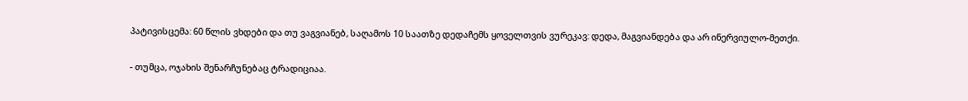პატივისცემა: 60 წლის ვხდები და თუ ვაგვიანებ, საღამოს 10 საათზე დედაჩემს ყოველთვის ვურეკავ: დედა, მაგვიანდება და არ ინერვიულო-მეთქი.

- თუმცა, ოჯახის შენარჩუნებაც ტრადიციაა.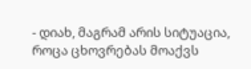- დიახ, მაგრამ არის სიტუაცია, როცა ცხოვრებას მოაქვს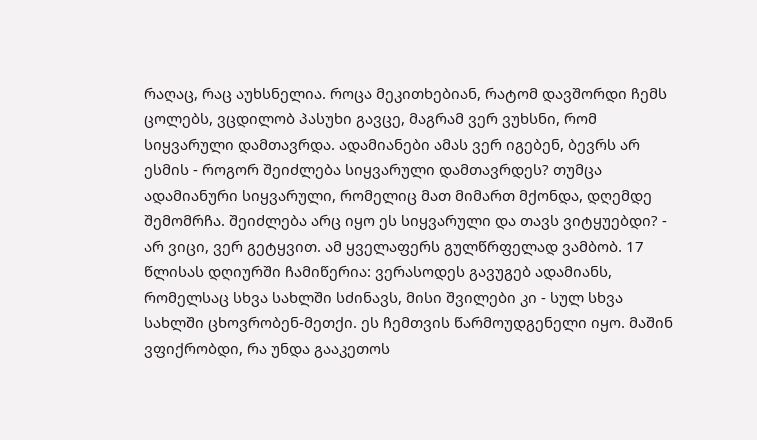რაღაც, რაც აუხსნელია. როცა მეკითხებიან, რატომ დავშორდი ჩემს ცოლებს, ვცდილობ პასუხი გავცე, მაგრამ ვერ ვუხსნი, რომ სიყვარული დამთავრდა. ადამიანები ამას ვერ იგებენ, ბევრს არ ესმის - როგორ შეიძლება სიყვარული დამთავრდეს? თუმცა ადამიანური სიყვარული, რომელიც მათ მიმართ მქონდა, დღემდე შემომრჩა. შეიძლება არც იყო ეს სიყვარული და თავს ვიტყუებდი? - არ ვიცი, ვერ გეტყვით. ამ ყველაფერს გულწრფელად ვამბობ. 17 წლისას დღიურში ჩამიწერია: ვერასოდეს გავუგებ ადამიანს, რომელსაც სხვა სახლში სძინავს, მისი შვილები კი - სულ სხვა სახლში ცხოვრობენ-მეთქი. ეს ჩემთვის წარმოუდგენელი იყო. მაშინ ვფიქრობდი, რა უნდა გააკეთოს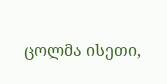ცოლმა ისეთი,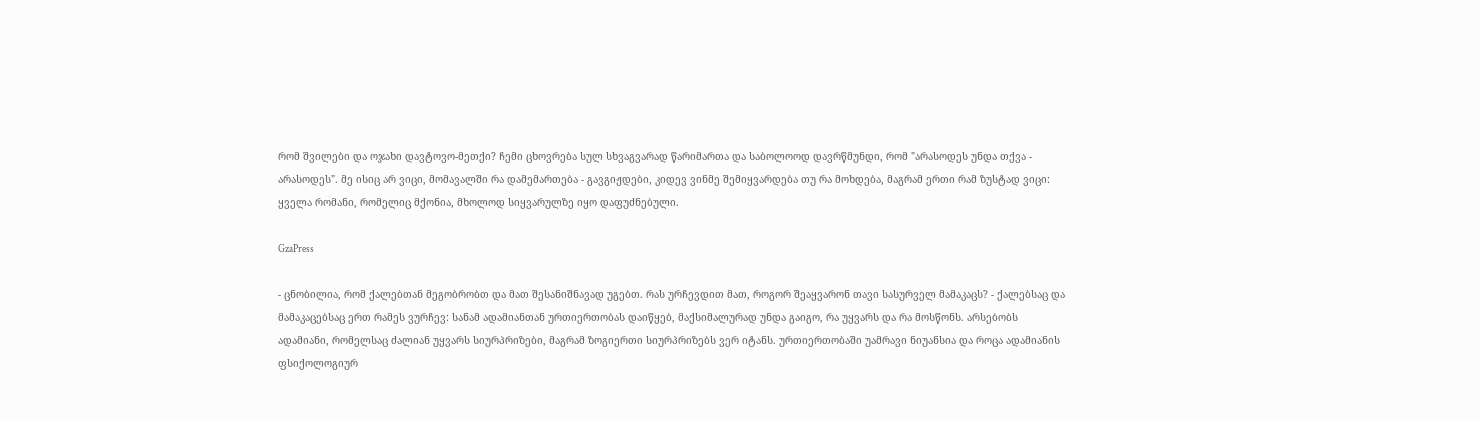რომ შვილები და ოჯახი დავტოვო-მეთქი? ჩემი ცხოვრება სულ სხვაგვარად წარიმართა და საბოლოოდ დავრწმუნდი, რომ "არასოდეს უნდა თქვა - არასოდეს". მე ისიც არ ვიცი, მომავალში რა დამემართება - გავგიჟდები, კიდევ ვინმე შემიყვარდება თუ რა მოხდება, მაგრამ ერთი რამ ზუსტად ვიცი: ყველა რომანი, რომელიც მქონია, მხოლოდ სიყვარულზე იყო დაფუძნებული.

GzaPress

- ცნობილია, რომ ქალებთან მეგობრობთ და მათ შესანიშნავად უგებთ. რას ურჩევდით მათ, როგორ შეაყვარონ თავი სასურველ მამაკაცს? - ქალებსაც და მამაკაცებსაც ერთ რამეს ვურჩევ: სანამ ადამიანთან ურთიერთობას დაიწყებ, მაქსიმალურად უნდა გაიგო, რა უყვარს და რა მოსწონს. არსებობს ადამიანი, რომელსაც ძალიან უყვარს სიურპრიზები, მაგრამ ზოგიერთი სიურპრიზებს ვერ იტანს. ურთიერთობაში უამრავი ნიუანსია და როცა ადამიანის ფსიქოლოგიურ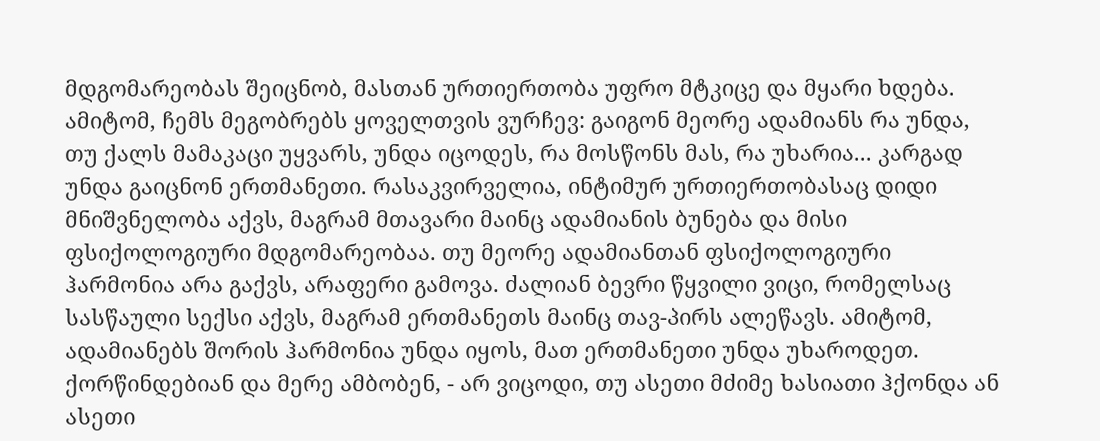მდგომარეობას შეიცნობ, მასთან ურთიერთობა უფრო მტკიცე და მყარი ხდება. ამიტომ, ჩემს მეგობრებს ყოველთვის ვურჩევ: გაიგონ მეორე ადამიანს რა უნდა, თუ ქალს მამაკაცი უყვარს, უნდა იცოდეს, რა მოსწონს მას, რა უხარია... კარგად უნდა გაიცნონ ერთმანეთი. რასაკვირველია, ინტიმურ ურთიერთობასაც დიდი მნიშვნელობა აქვს, მაგრამ მთავარი მაინც ადამიანის ბუნება და მისი ფსიქოლოგიური მდგომარეობაა. თუ მეორე ადამიანთან ფსიქოლოგიური ჰარმონია არა გაქვს, არაფერი გამოვა. ძალიან ბევრი წყვილი ვიცი, რომელსაც სასწაული სექსი აქვს, მაგრამ ერთმანეთს მაინც თავ-პირს ალეწავს. ამიტომ, ადამიანებს შორის ჰარმონია უნდა იყოს, მათ ერთმანეთი უნდა უხაროდეთ. ქორწინდებიან და მერე ამბობენ, - არ ვიცოდი, თუ ასეთი მძიმე ხასიათი ჰქონდა ან ასეთი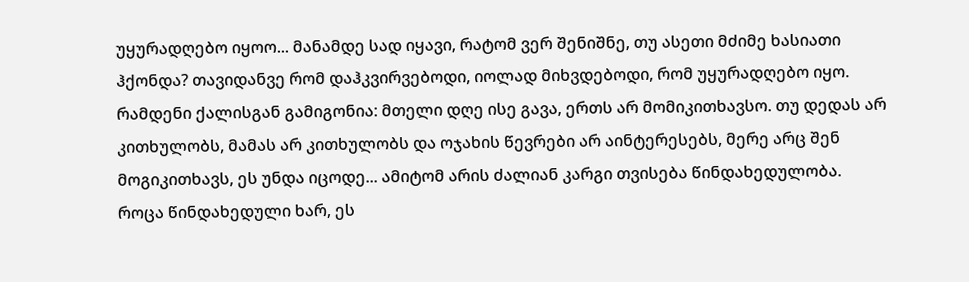უყურადღებო იყოო... მანამდე სად იყავი, რატომ ვერ შენიშნე, თუ ასეთი მძიმე ხასიათი ჰქონდა? თავიდანვე რომ დაჰკვირვებოდი, იოლად მიხვდებოდი, რომ უყურადღებო იყო. რამდენი ქალისგან გამიგონია: მთელი დღე ისე გავა, ერთს არ მომიკითხავსო. თუ დედას არ კითხულობს, მამას არ კითხულობს და ოჯახის წევრები არ აინტერესებს, მერე არც შენ მოგიკითხავს, ეს უნდა იცოდე... ამიტომ არის ძალიან კარგი თვისება წინდახედულობა. როცა წინდახედული ხარ, ეს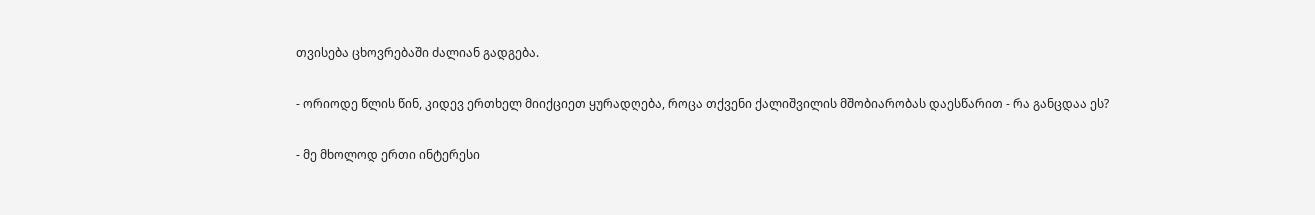თვისება ცხოვრებაში ძალიან გადგება.

- ორიოდე წლის წინ, კიდევ ერთხელ მიიქციეთ ყურადღება, როცა თქვენი ქალიშვილის მშობიარობას დაესწარით - რა განცდაა ეს?

- მე მხოლოდ ერთი ინტერესი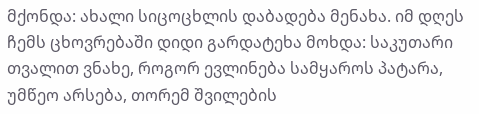მქონდა: ახალი სიცოცხლის დაბადება მენახა. იმ დღეს ჩემს ცხოვრებაში დიდი გარდატეხა მოხდა: საკუთარი თვალით ვნახე, როგორ ევლინება სამყაროს პატარა, უმწეო არსება, თორემ შვილების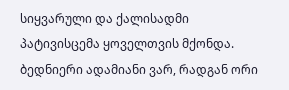სიყვარული და ქალისადმი პატივისცემა ყოველთვის მქონდა. ბედნიერი ადამიანი ვარ, რადგან ორი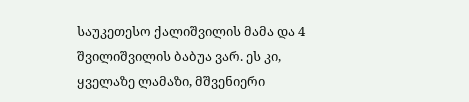საუკეთესო ქალიშვილის მამა და 4 შვილიშვილის ბაბუა ვარ. ეს კი, ყველაზე ლამაზი, მშვენიერი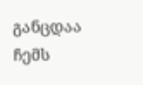განცდაა ჩემს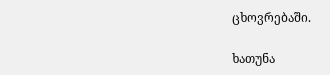ცხოვრებაში.

ხათუნა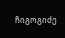ჩიგოგიძე